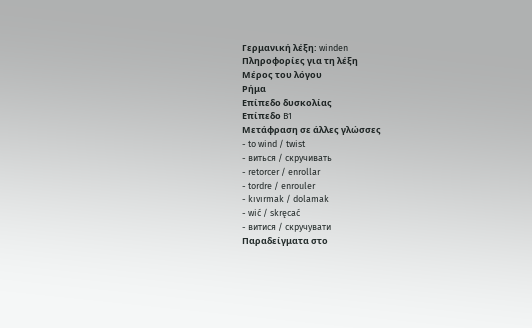Γερμανική λέξη: winden
Πληροφορίες για τη λέξη
Μέρος του λόγου
Ρήμα
Επίπεδο δυσκολίας
Επίπεδο B1
Μετάφραση σε άλλες γλώσσες
- to wind / twist
- виться / скручивать
- retorcer / enrollar
- tordre / enrouler
- kıvırmak / dolamak
- wić / skręcać
- витися / скручувати
Παραδείγματα στο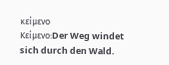κείμενο
Κείμενο:Der Weg windet sich durch den Wald.